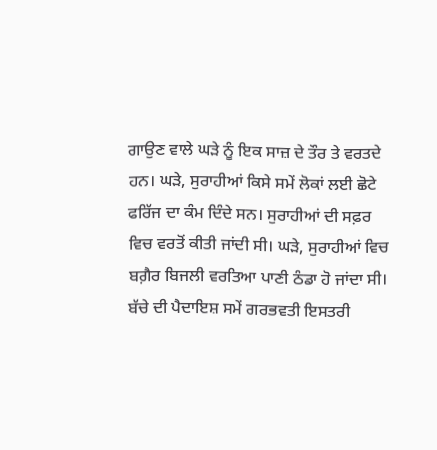ਗਾਉਣ ਵਾਲੇ ਘੜੇ ਨੂੰ ਇਕ ਸਾਜ਼ ਦੇ ਤੌਰ ਤੇ ਵਰਤਦੇ ਹਨ। ਘੜੇ, ਸੁਰਾਹੀਆਂ ਕਿਸੇ ਸਮੇਂ ਲੋਕਾਂ ਲਈ ਛੋਟੇ ਫਰਿੱਜ ਦਾ ਕੰਮ ਦਿੰਦੇ ਸਨ। ਸੁਰਾਹੀਆਂ ਦੀ ਸਫ਼ਰ ਵਿਚ ਵਰਤੋਂ ਕੀਤੀ ਜਾਂਦੀ ਸੀ। ਘੜੇ, ਸੁਰਾਹੀਆਂ ਵਿਚ ਬਗ਼ੈਰ ਬਿਜਲੀ ਵਰਤਿਆ ਪਾਣੀ ਠੰਡਾ ਹੋ ਜਾਂਦਾ ਸੀ। ਬੱਚੇ ਦੀ ਪੈਦਾਇਸ਼ ਸਮੇਂ ਗਰਭਵਤੀ ਇਸਤਰੀ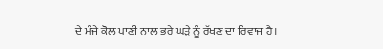ਦੇ ਮੰਜੇ ਕੋਲ ਪਾਣੀ ਨਾਲ ਭਰੇ ਘੜੇ ਨੂੰ ਰੱਖਣ ਦਾ ਰਿਵਾਜ ਹੈ।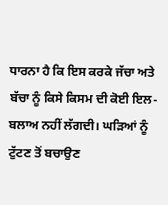ਧਾਰਨਾ ਹੈ ਕਿ ਇਸ ਕਰਕੇ ਜੱਚਾ ਅਤੇ ਬੱਚਾ ਨੂੰ ਕਿਸੇ ਕਿਸਮ ਦੀ ਕੋਈ ਇਲ-ਬਲਾਅ ਨਹੀਂ ਲੱਗਦੀ। ਘੜਿਆਂ ਨੂੰ ਟੁੱਟਣ ਤੋਂ ਬਚਾਉਣ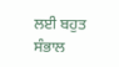ਲਈ ਬਹੁਤ ਸੰਭਾਲ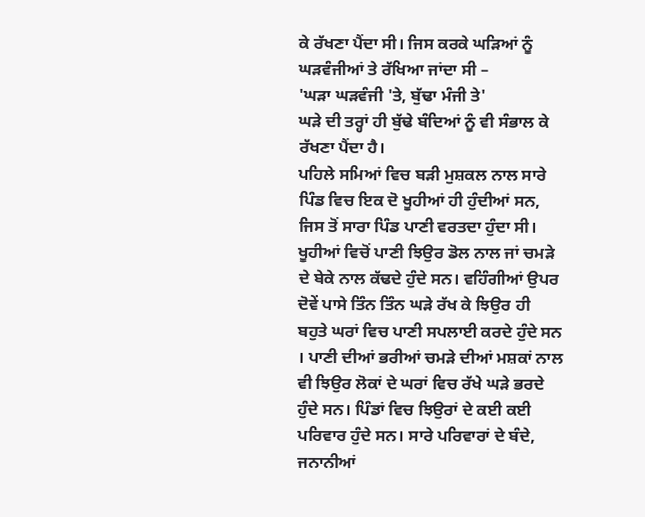ਕੇ ਰੱਖਣਾ ਪੈਂਦਾ ਸੀ। ਜਿਸ ਕਰਕੇ ਘੜਿਆਂ ਨੂੰ ਘੜਵੰਜੀਆਂ ਤੇ ਰੱਖਿਆ ਜਾਂਦਾ ਸੀ –
'ਘੜਾ ਘੜਵੰਜੀ 'ਤੇ, ਬੁੱਢਾ ਮੰਜੀ ਤੇ'
ਘੜੇ ਦੀ ਤਰ੍ਹਾਂ ਹੀ ਬੁੱਢੇ ਬੰਦਿਆਂ ਨੂੰ ਵੀ ਸੰਭਾਲ ਕੇ ਰੱਖਣਾ ਪੈਂਦਾ ਹੈ।
ਪਹਿਲੇ ਸਮਿਆਂ ਵਿਚ ਬੜੀ ਮੁਸ਼ਕਲ ਨਾਲ ਸਾਰੇ ਪਿੰਡ ਵਿਚ ਇਕ ਦੋ ਖੂਹੀਆਂ ਹੀ ਹੁੰਦੀਆਂ ਸਨ, ਜਿਸ ਤੋਂ ਸਾਰਾ ਪਿੰਡ ਪਾਣੀ ਵਰਤਦਾ ਹੁੰਦਾ ਸੀ। ਖੂਹੀਆਂ ਵਿਚੋਂ ਪਾਣੀ ਝਿਉਰ ਡੋਲ ਨਾਲ ਜਾਂ ਚਮੜੇ ਦੇ ਬੇਕੇ ਨਾਲ ਕੱਢਦੇ ਹੁੰਦੇ ਸਨ। ਵਹਿੰਗੀਆਂ ਉਪਰ ਦੋਵੇਂ ਪਾਸੇ ਤਿੰਨ ਤਿੰਨ ਘੜੇ ਰੱਖ ਕੇ ਝਿਉਰ ਹੀ ਬਹੁਤੇ ਘਰਾਂ ਵਿਚ ਪਾਣੀ ਸਪਲਾਈ ਕਰਦੇ ਹੁੰਦੇ ਸਨ । ਪਾਣੀ ਦੀਆਂ ਭਰੀਆਂ ਚਮੜੇ ਦੀਆਂ ਮਸ਼ਕਾਂ ਨਾਲ ਵੀ ਝਿਉਰ ਲੋਕਾਂ ਦੇ ਘਰਾਂ ਵਿਚ ਰੱਖੇ ਘੜੇ ਭਰਦੇ ਹੁੰਦੇ ਸਨ। ਪਿੰਡਾਂ ਵਿਚ ਝਿਉਰਾਂ ਦੇ ਕਈ ਕਈ ਪਰਿਵਾਰ ਹੁੰਦੇ ਸਨ। ਸਾਰੇ ਪਰਿਵਾਰਾਂ ਦੇ ਬੰਦੇ, ਜਨਾਨੀਆਂ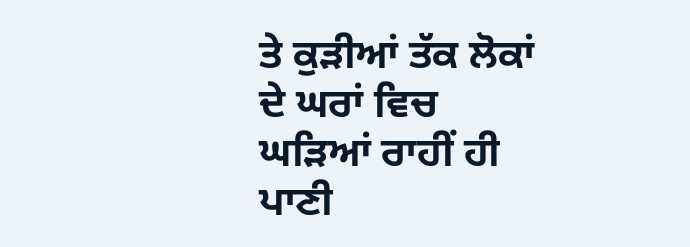ਤੇ ਕੁੜੀਆਂ ਤੱਕ ਲੋਕਾਂ ਦੇ ਘਰਾਂ ਵਿਚ ਘੜਿਆਂ ਰਾਹੀਂ ਹੀ ਪਾਣੀ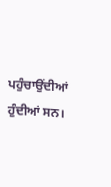ਪਹੁੰਚਾਉਂਦੀਆਂ ਹੁੰਦੀਆਂ ਸਨ।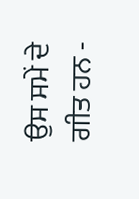ਉਸ ਸਮੇਂ ਦੇ ਗੀਤ ਹਨ -